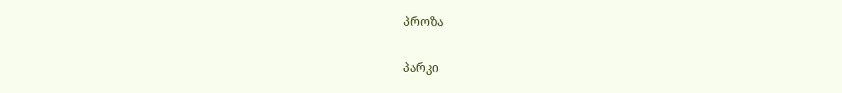პროზა

პარკი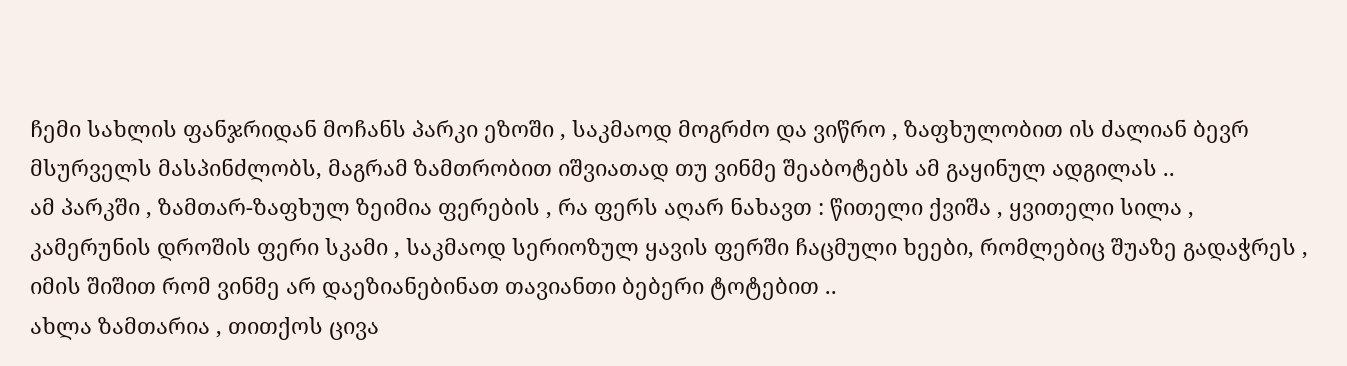ჩემი სახლის ფანჯრიდან მოჩანს პარკი ეზოში , საკმაოდ მოგრძო და ვიწრო , ზაფხულობით ის ძალიან ბევრ მსურველს მასპინძლობს, მაგრამ ზამთრობით იშვიათად თუ ვინმე შეაბოტებს ამ გაყინულ ადგილას ..
ამ პარკში , ზამთარ-ზაფხულ ზეიმია ფერების , რა ფერს აღარ ნახავთ : წითელი ქვიშა , ყვითელი სილა , კამერუნის დროშის ფერი სკამი , საკმაოდ სერიოზულ ყავის ფერში ჩაცმული ხეები, რომლებიც შუაზე გადაჭრეს , იმის შიშით რომ ვინმე არ დაეზიანებინათ თავიანთი ბებერი ტოტებით ..
ახლა ზამთარია , თითქოს ცივა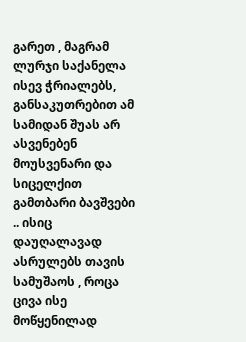გარეთ , მაგრამ ლურჯი საქანელა ისევ ჭრიალებს,
განსაკუთრებით ამ სამიდან შუას არ ასვენებენ მოუსვენარი და სიცელქით გამთბარი ბავშვები .. ისიც დაუღალავად ასრულებს თავის სამუშაოს , როცა ცივა ისე მოწყენილად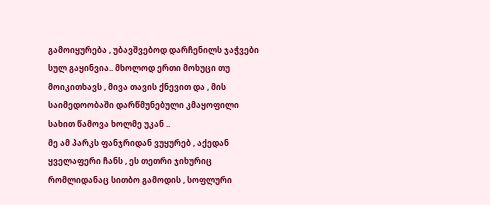გამოიყურება , უბავშვებოდ დარჩენილს ჯაჭვები სულ გაყინვია.. მხოლოდ ერთი მოხუცი თუ მოიკითხავს , მივა თავის ქნევით და , მის საიმედოობაში დარწმუნებული კმაყოფილი სახით წამოვა ხოლმე უკან ..
მე ამ პარკს ფანჯრიდან ვუყურებ , აქედან ყველაფერი ჩანს , ეს თეთრი ჯიხურიც რომლიდანაც სითბო გამოდის , სოფლური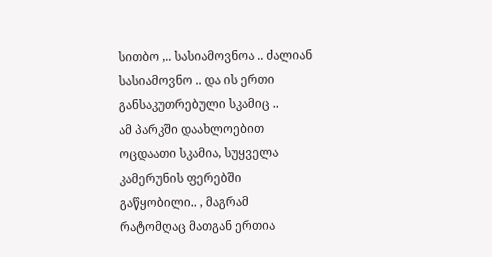სითბო ,.. სასიამოვნოა .. ძალიან სასიამოვნო .. და ის ერთი განსაკუთრებული სკამიც ..
ამ პარკში დაახლოებით ოცდაათი სკამია, სუყველა კამერუნის ფერებში გაწყობილი.. , მაგრამ რატომღაც მათგან ერთია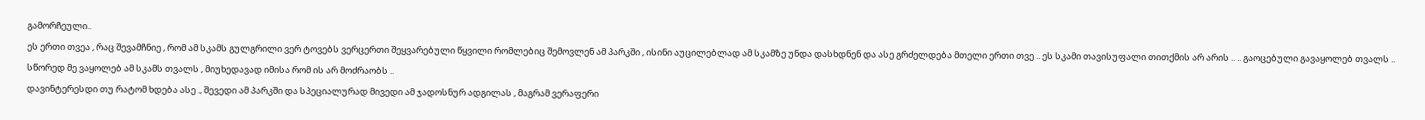გამორჩეული..
ეს ერთი თვეა , რაც შევამჩნიე , რომ ამ სკამს გულგრილი ვერ ტოვებს ვერცერთი შეყვარებული წყვილი რომლებიც შემოვლენ ამ პარკში , ისინი აუცილებლად ამ სკამზე უნდა დასხდნენ და ასე გრძელდება მთელი ერთი თვე .. ეს სკამი თავისუფალი თითქმის არ არის .. .. გაოცებული გავაყოლებ თვალს .. სწორედ მე ვაყოლებ ამ სკამს თვალს , მიუხედავად იმისა რომ ის არ მოძრაობს ..
დავინტერესდი თუ რატომ ხდება ასე ., შევედი ამ პარკში და სპეციალურად მივედი ამ ჯადოსნურ ადგილას , მაგრამ ვერაფერი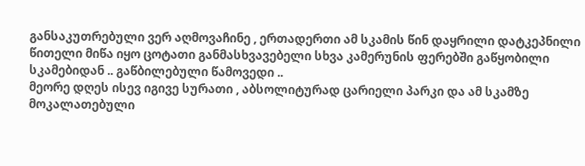განსაკუთრებული ვერ აღმოვაჩინე , ერთადერთი ამ სკამის წინ დაყრილი დატკეპნილი წითელი მიწა იყო ცოტათი განმასხვავებელი სხვა კამერუნის ფერებში გაწყობილი სკამებიდან .. გაწბილებული წამოვედი ..
მეორე დღეს ისევ იგივე სურათი , აბსოლიტურად ცარიელი პარკი და ამ სკამზე მოკალათებული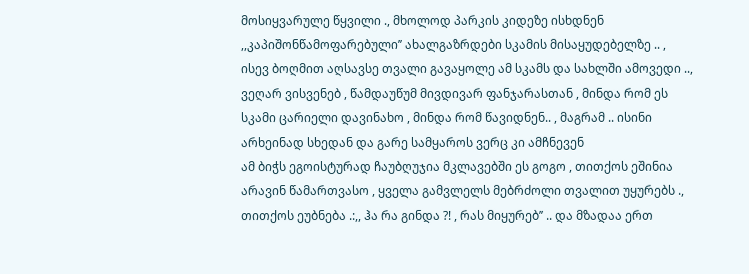მოსიყვარულე წყვილი ., მხოლოდ პარკის კიდეზე ისხდნენ ,,კაპიშონწამოფარებული’’ ახალგაზრდები სკამის მისაყუდებელზე .. , ისევ ბოღმით აღსავსე თვალი გავაყოლე ამ სკამს და სახლში ამოვედი .., ვეღარ ვისვენებ , წამდაუწუმ მივდივარ ფანჯარასთან , მინდა რომ ეს სკამი ცარიელი დავინახო , მინდა რომ წავიდნენ.. , მაგრამ .. ისინი არხეინად სხედან და გარე სამყაროს ვერც კი ამჩნევენ
ამ ბიჭს ეგოისტურად ჩაუბღუჯია მკლავებში ეს გოგო , თითქოს ეშინია არავინ წამართვასო , ყველა გამვლელს მებრძოლი თვალით უყურებს ., თითქოს ეუბნება .:,, ჰა რა გინდა ?! , რას მიყურებ’’ .. და მზადაა ერთ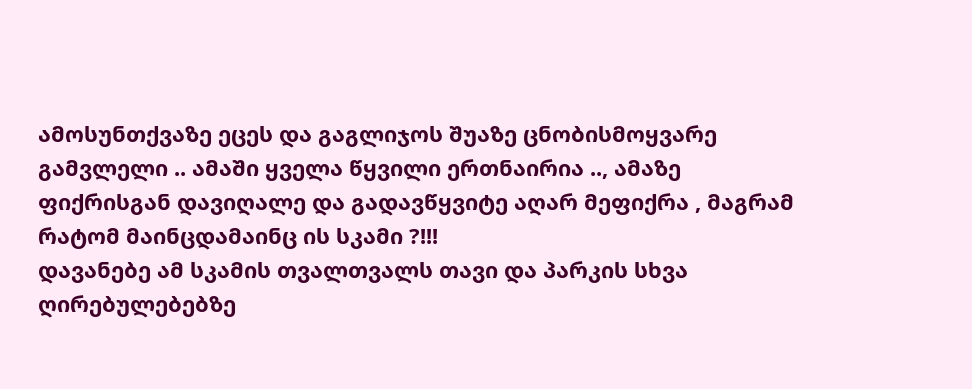ამოსუნთქვაზე ეცეს და გაგლიჯოს შუაზე ცნობისმოყვარე გამვლელი .. ამაში ყველა წყვილი ერთნაირია .., ამაზე ფიქრისგან დავიღალე და გადავწყვიტე აღარ მეფიქრა , მაგრამ რატომ მაინცდამაინც ის სკამი ?!!!
დავანებე ამ სკამის თვალთვალს თავი და პარკის სხვა ღირებულებებზე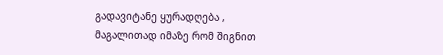გადავიტანე ყურადღება , მაგალითად იმაზე რომ შიგნით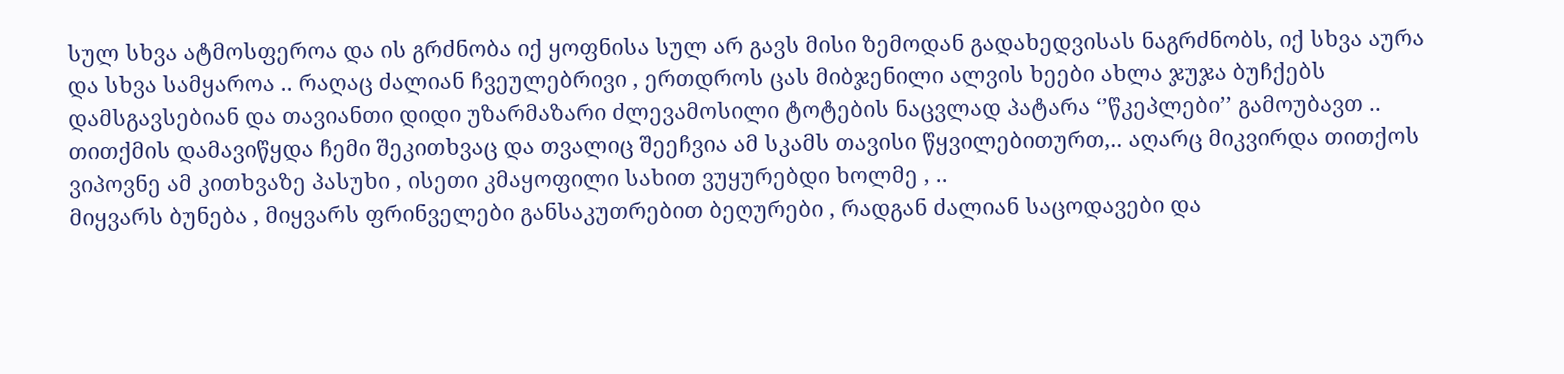სულ სხვა ატმოსფეროა და ის გრძნობა იქ ყოფნისა სულ არ გავს მისი ზემოდან გადახედვისას ნაგრძნობს, იქ სხვა აურა და სხვა სამყაროა .. რაღაც ძალიან ჩვეულებრივი , ერთდროს ცას მიბჯენილი ალვის ხეები ახლა ჯუჯა ბუჩქებს დამსგავსებიან და თავიანთი დიდი უზარმაზარი ძლევამოსილი ტოტების ნაცვლად პატარა ‘’წკეპლები’’ გამოუბავთ .. თითქმის დამავიწყდა ჩემი შეკითხვაც და თვალიც შეეჩვია ამ სკამს თავისი წყვილებითურთ,.. აღარც მიკვირდა თითქოს ვიპოვნე ამ კითხვაზე პასუხი , ისეთი კმაყოფილი სახით ვუყურებდი ხოლმე , ..
მიყვარს ბუნება , მიყვარს ფრინველები განსაკუთრებით ბეღურები , რადგან ძალიან საცოდავები და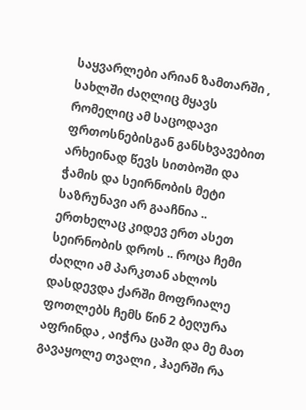საყვარლები არიან ზამთარში , სახლში ძაღლიც მყავს რომელიც ამ საცოდავი ფრთოსნებისგან განსხვავებით არხეინად წევს სითბოში და ჭამის და სეირნობის მეტი საზრუნავი არ გააჩნია .. ერთხელაც კიდევ ერთ ასეთ სეირნობის დროს .. როცა ჩემი ძაღლი ამ პარკთან ახლოს დასდევდა ქარში მოფრიალე ფოთლებს ჩემს წინ 2 ბეღურა აფრინდა , აიჭრა ცაში და მე მათ გავაყოლე თვალი , ჰაერში რა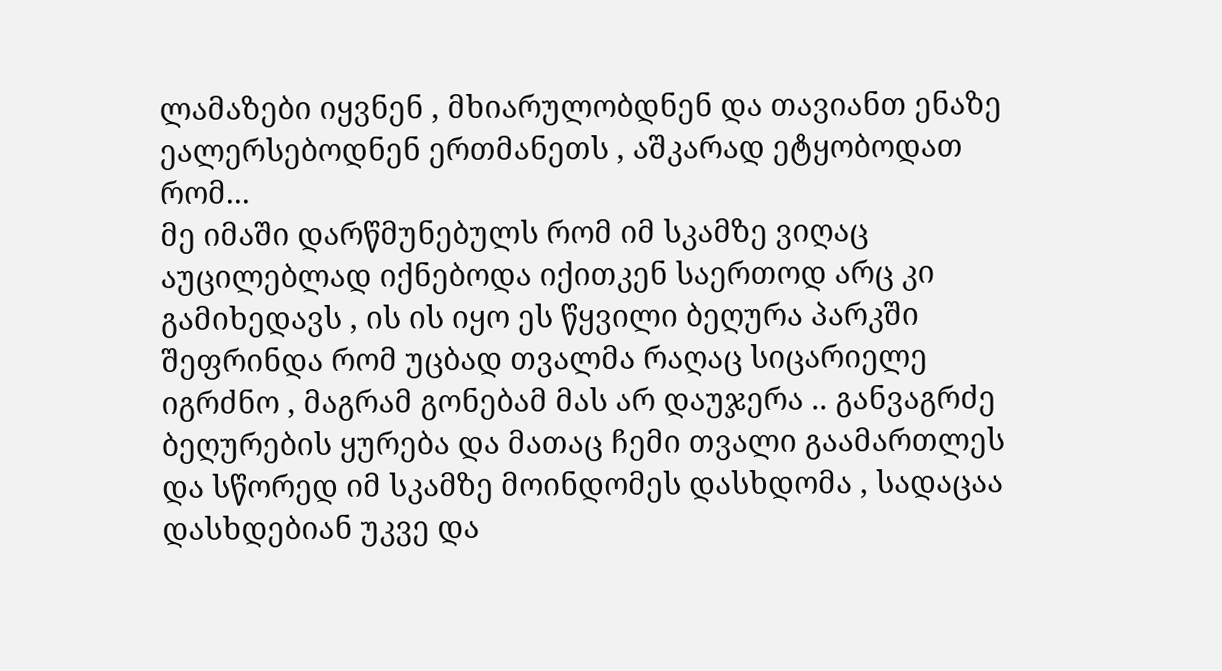ლამაზები იყვნენ , მხიარულობდნენ და თავიანთ ენაზე ეალერსებოდნენ ერთმანეთს , აშკარად ეტყობოდათ რომ...
მე იმაში დარწმუნებულს რომ იმ სკამზე ვიღაც აუცილებლად იქნებოდა იქითკენ საერთოდ არც კი გამიხედავს , ის ის იყო ეს წყვილი ბეღურა პარკში შეფრინდა რომ უცბად თვალმა რაღაც სიცარიელე იგრძნო , მაგრამ გონებამ მას არ დაუჯერა .. განვაგრძე ბეღურების ყურება და მათაც ჩემი თვალი გაამართლეს და სწორედ იმ სკამზე მოინდომეს დასხდომა , სადაცაა დასხდებიან უკვე და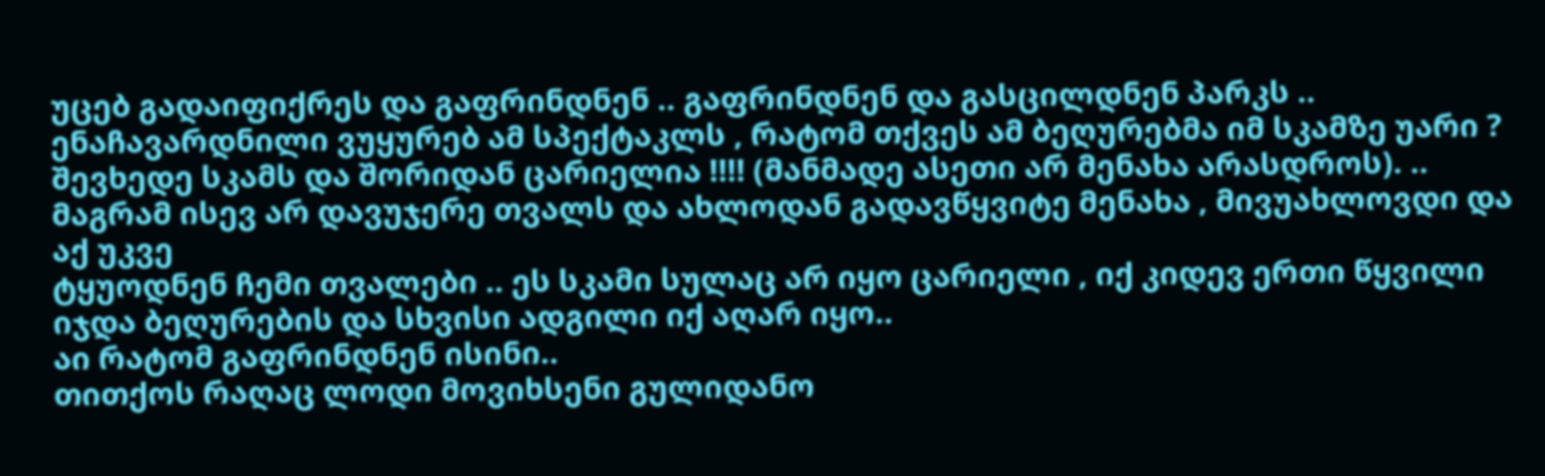უცებ გადაიფიქრეს და გაფრინდნენ .. გაფრინდნენ და გასცილდნენ პარკს .. ენაჩავარდნილი ვუყურებ ამ სპექტაკლს , რატომ თქვეს ამ ბეღურებმა იმ სკამზე უარი ? შევხედე სკამს და შორიდან ცარიელია !!!! (მანმადე ასეთი არ მენახა არასდროს). .. მაგრამ ისევ არ დავუჯერე თვალს და ახლოდან გადავწყვიტე მენახა , მივუახლოვდი და აქ უკვე
ტყუოდნენ ჩემი თვალები .. ეს სკამი სულაც არ იყო ცარიელი , იქ კიდევ ერთი წყვილი იჯდა ბეღურების და სხვისი ადგილი იქ აღარ იყო..
აი რატომ გაფრინდნენ ისინი..
თითქოს რაღაც ლოდი მოვიხსენი გულიდანო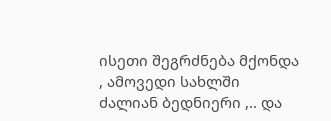ისეთი შეგრძნება მქონდა , ამოვედი სახლში ძალიან ბედნიერი ,.. და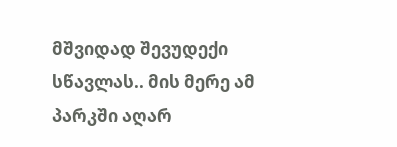მშვიდად შევუდექი სწავლას.. მის მერე ამ პარკში აღარ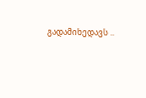გადამიხედავს ..